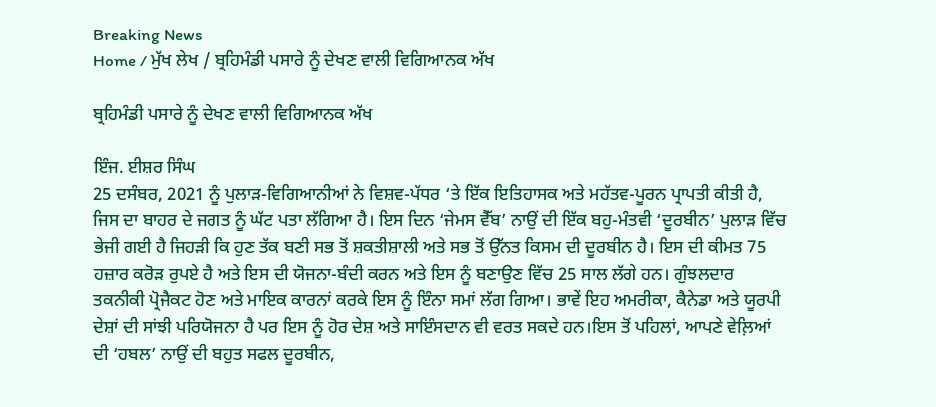Breaking News
Home / ਮੁੱਖ ਲੇਖ / ਬ੍ਰਹਿਮੰਡੀ ਪਸਾਰੇ ਨੂੰ ਦੇਖਣ ਵਾਲੀ ਵਿਗਿਆਨਕ ਅੱਖ

ਬ੍ਰਹਿਮੰਡੀ ਪਸਾਰੇ ਨੂੰ ਦੇਖਣ ਵਾਲੀ ਵਿਗਿਆਨਕ ਅੱਖ

ਇੰਜ. ਈਸ਼ਰ ਸਿੰਘ
25 ਦਸੰਬਰ, 2021 ਨੂੰ ਪੁਲਾੜ-ਵਿਗਿਆਨੀਆਂ ਨੇ ਵਿਸ਼ਵ-ਪੱਧਰ ‘ਤੇ ਇੱਕ ਇਤਿਹਾਸਕ ਅਤੇ ਮਹੱਤਵ-ਪੂਰਨ ਪ੍ਰਾਪਤੀ ਕੀਤੀ ਹੈ, ਜਿਸ ਦਾ ਬਾਹਰ ਦੇ ਜਗਤ ਨੂੰ ਘੱਟ ਪਤਾ ਲੱਗਿਆ ਹੈ। ਇਸ ਦਿਨ ‘ਜੇਮਸ ਵੈੱਬ’ ਨਾਉਂ ਦੀ ਇੱਕ ਬਹੁ-ਮੰਤਵੀ ‘ਦੂਰਬੀਨ’ ਪੁਲਾੜ ਵਿੱਚ ਭੇਜੀ ਗਈ ਹੈ ਜਿਹੜੀ ਕਿ ਹੁਣ ਤੱਕ ਬਣੀ ਸਭ ਤੋਂ ਸ਼ਕਤੀਸ਼ਾਲੀ ਅਤੇ ਸਭ ਤੋਂ ਉੱਨਤ ਕਿਸਮ ਦੀ ਦੂਰਬੀਨ ਹੈ। ਇਸ ਦੀ ਕੀਮਤ 75 ਹਜ਼ਾਰ ਕਰੋੜ ਰੁਪਏ ਹੈ ਅਤੇ ਇਸ ਦੀ ਯੋਜਨਾ-ਬੰਦੀ ਕਰਨ ਅਤੇ ਇਸ ਨੂੰ ਬਣਾਉਣ ਵਿੱਚ 25 ਸਾਲ ਲੱਗੇ ਹਨ। ਗੁੰਝਲਦਾਰ ਤਕਨੀਕੀ ਪ੍ਰੋਜੈਕਟ ਹੋਣ ਅਤੇ ਮਾਇਕ ਕਾਰਨਾਂ ਕਰਕੇ ਇਸ ਨੂੰ ਇੰਨਾ ਸਮਾਂ ਲੱਗ ਗਿਆ। ਭਾਵੇਂ ਇਹ ਅਮਰੀਕਾ, ਕੈਨੇਡਾ ਅਤੇ ਯੂਰਪੀ ਦੇਸ਼ਾਂ ਦੀ ਸਾਂਝੀ ਪਰਿਯੋਜਨਾ ਹੈ ਪਰ ਇਸ ਨੂੰ ਹੋਰ ਦੇਸ਼ ਅਤੇ ਸਾਇੰਸਦਾਨ ਵੀ ਵਰਤ ਸਕਦੇ ਹਨ।ਇਸ ਤੋਂ ਪਹਿਲਾਂ, ਆਪਣੇ ਵੇਲ਼ਿਆਂ ਦੀ ‘ਹਬਲ’ ਨਾਉਂ ਦੀ ਬਹੁਤ ਸਫਲ ਦੂਰਬੀਨ,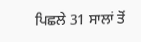ਪਿਛਲੇ 31 ਸਾਲਾਂ ਤੋਂ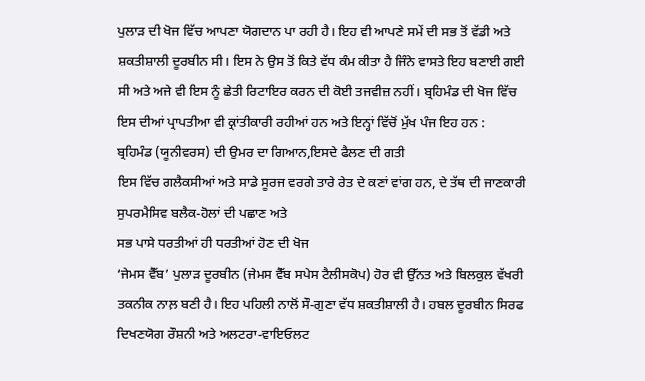ਪੁਲਾੜ ਦੀ ਖੋਜ ਵਿੱਚ ਆਪਣਾ ਯੋਗਦਾਨ ਪਾ ਰਹੀ ਹੈ। ਇਹ ਵੀ ਆਪਣੇ ਸਮੇਂ ਦੀ ਸਭ ਤੋਂ ਵੱਡੀ ਅਤੇ ਸ਼ਕਤੀਸ਼ਾਲੀ ਦੂਰਬੀਨ ਸੀ। ਇਸ ਨੇ ਉਸ ਤੋਂ ਕਿਤੇ ਵੱਧ ਕੰਮ ਕੀਤਾ ਹੈ ਜਿੰਨੇ ਵਾਸਤੇ ਇਹ ਬਣਾਈ ਗਈ ਸੀ ਅਤੇ ਅਜੇ ਵੀ ਇਸ ਨੂੰ ਛੇਤੀ ਰਿਟਾਇਰ ਕਰਨ ਦੀ ਕੋਈ ਤਜਵੀਜ਼ ਨਹੀਂ। ਬ੍ਰਹਿਮੰਡ ਦੀ ਖੋਜ ਵਿੱਚ ਇਸ ਦੀਆਂ ਪ੍ਰਾਪਤੀਆ ਵੀ ਕ੍ਰਾਂਤੀਕਾਰੀ ਰਹੀਆਂ ਹਨ ਅਤੇ ਇਨ੍ਹਾਂ ਵਿੱਚੋਂ ਮੁੱਖ ਪੰਜ ਇਹ ਹਨ :
ਬ੍ਰਹਿਮੰਡ (ਯੂਨੀਵਰਸ) ਦੀ ਉਮਰ ਦਾ ਗਿਆਨ,ਇਸਦੇ ਫੈਲਣ ਦੀ ਗਤੀ
ਇਸ ਵਿੱਚ ਗਲੈਕਸੀਆਂ ਅਤੇ ਸਾਡੇ ਸੂਰਜ ਵਰਗੇ ਤਾਰੇ ਰੇਤ ਦੇ ਕਣਾਂ ਵਾਂਗ ਹਨ, ਦੇ ਤੱਥ ਦੀ ਜਾਣਕਾਰੀ
ਸੁਪਰਮੈਸਿਵ ਬਲੈਕ-ਹੋਲਾਂ ਦੀ ਪਛਾਣ ਅਤੇ
ਸਭ ਪਾਸੇ ਧਰਤੀਆਂ ਹੀ ਧਰਤੀਆਂ ਹੋਣ ਦੀ ਖੋਜ
‘ਜੇਮਸ ਵੈੱਬ’ ਪੁਲਾੜ ਦੂਰਬੀਨ (ਜੇਮਸ ਵੈੱਬ ਸਪੇਸ ਟੈਲੀਸਕੋਪ) ਹੋਰ ਵੀ ਉੱਨਤ ਅਤੇ ਬਿਲਕੁਲ ਵੱਖਰੀ ਤਕਨੀਕ ਨਾਲ਼ ਬਣੀ ਹੈ। ਇਹ ਪਹਿਲੀ ਨਾਲੋਂ ਸੌ-ਗੁਣਾ ਵੱਧ ਸ਼ਕਤੀਸ਼ਾਲੀ ਹੈ। ਹਬਲ ਦੂਰਬੀਨ ਸਿਰਫ ਦਿਖਣਯੋਗ ਰੌਸ਼ਨੀ ਅਤੇ ਅਲਟਰਾ-ਵਾਇਓਲਟ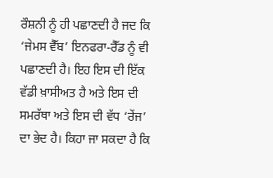ਰੌਸ਼ਨੀ ਨੂੰ ਹੀ ਪਛਾਣਦੀ ਹੈ ਜਦ ਕਿ ‘ਜੇਮਸ ਵੈੱਬ’ ਇਨਫਰਾ-ਰੈੱਡ ਨੂੰ ਵੀ ਪਛਾਣਦੀ ਹੈ। ਇਹ ਇਸ ਦੀ ਇੱਕ ਵੱਡੀ ਖ਼ਾਸੀਅਤ ਹੈ ਅਤੇ ਇਸ ਦੀ ਸਮਰੱਥਾ ਅਤੇ ਇਸ ਦੀ ਵੱਧ ‘ਰੇਂਜ’ ਦਾ ਭੇਦ ਹੈ। ਕਿਹਾ ਜਾ ਸਕਦਾ ਹੈ ਕਿ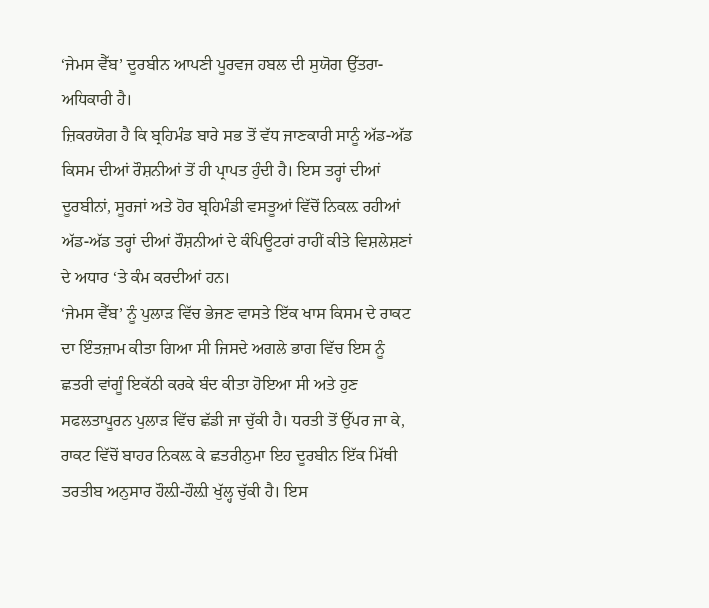‘ਜੇਮਸ ਵੈੱਬ’ ਦੂਰਬੀਨ ਆਪਣੀ ਪੂਰਵਜ ਹਬਲ ਦੀ ਸੁਯੋਗ ਉੱਤਰਾ-ਅਧਿਕਾਰੀ ਹੈ।
ਜ਼ਿਕਰਯੋਗ ਹੈ ਕਿ ਬ੍ਰਹਿਮੰਡ ਬਾਰੇ ਸਭ ਤੋਂ ਵੱਧ ਜਾਣਕਾਰੀ ਸਾਨੂੰ ਅੱਡ-ਅੱਡ ਕਿਸਮ ਦੀਆਂ ਰੌਸ਼ਨੀਆਂ ਤੋਂ ਹੀ ਪ੍ਰਾਪਤ ਹੁੰਦੀ ਹੈ। ਇਸ ਤਰ੍ਹਾਂ ਦੀਆਂ ਦੂਰਬੀਨਾਂ, ਸੂਰਜਾਂ ਅਤੇ ਹੋਰ ਬ੍ਰਹਿਮੰਡੀ ਵਸਤੂਆਂ ਵਿੱਚੋਂ ਨਿਕਲ਼ ਰਹੀਆਂ ਅੱਡ-ਅੱਡ ਤਰ੍ਹਾਂ ਦੀਆਂ ਰੌਸ਼ਨੀਆਂ ਦੇ ਕੰਪਿਊਟਰਾਂ ਰਾਹੀਂ ਕੀਤੇ ਵਿਸ਼ਲੇਸ਼ਣਾਂ ਦੇ ਅਧਾਰ ‘ਤੇ ਕੰਮ ਕਰਦੀਆਂ ਹਨ।
‘ਜੇਮਸ ਵੈੱਬ’ ਨੂੰ ਪੁਲਾੜ ਵਿੱਚ ਭੇਜਣ ਵਾਸਤੇ ਇੱਕ ਖਾਸ ਕਿਸਮ ਦੇ ਰਾਕਟ ਦਾ ਇੰਤਜ਼ਾਮ ਕੀਤਾ ਗਿਆ ਸੀ ਜਿਸਦੇ ਅਗਲੇ ਭਾਗ ਵਿੱਚ ਇਸ ਨੂੰ ਛਤਰੀ ਵਾਂਗੂੰ ਇਕੱਠੀ ਕਰਕੇ ਬੰਦ ਕੀਤਾ ਹੋਇਆ ਸੀ ਅਤੇ ਹੁਣ ਸਫਲਤਾਪੂਰਨ ਪੁਲਾੜ ਵਿੱਚ ਛੱਡੀ ਜਾ ਚੁੱਕੀ ਹੈ। ਧਰਤੀ ਤੋਂ ਉੱਪਰ ਜਾ ਕੇ, ਰਾਕਟ ਵਿੱਚੋਂ ਬਾਹਰ ਨਿਕਲ਼ ਕੇ ਛਤਰੀਨੁਮਾ ਇਹ ਦੂਰਬੀਨ ਇੱਕ ਮਿੱਥੀ ਤਰਤੀਬ ਅਨੁਸਾਰ ਹੌਲ਼ੀ-ਹੌਲ਼ੀ ਖੁੱਲ੍ਹ ਚੁੱਕੀ ਹੈ। ਇਸ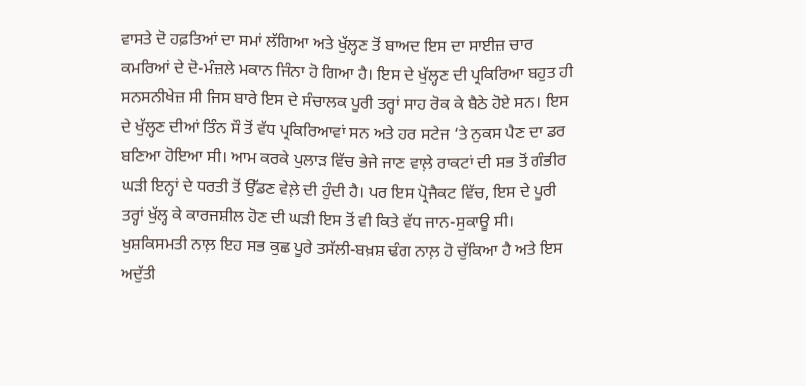ਵਾਸਤੇ ਦੋ ਹਫ਼ਤਿਆਂ ਦਾ ਸਮਾਂ ਲੱਗਿਆ ਅਤੇ ਖੁੱਲ੍ਹਣ ਤੋਂ ਬਾਅਦ ਇਸ ਦਾ ਸਾਈਜ਼ ਚਾਰ ਕਮਰਿਆਂ ਦੇ ਦੋ-ਮੰਜ਼ਲੇ ਮਕਾਨ ਜਿੰਨਾ ਹੋ ਗਿਆ ਹੈ। ਇਸ ਦੇ ਖੁੱਲ੍ਹਣ ਦੀ ਪ੍ਰਕਿਰਿਆ ਬਹੁਤ ਹੀ ਸਨਸਨੀਖੇਜ਼ ਸੀ ਜਿਸ ਬਾਰੇ ਇਸ ਦੇ ਸੰਚਾਲਕ ਪੂਰੀ ਤਰ੍ਹਾਂ ਸਾਹ ਰੋਕ ਕੇ ਬੈਠੇ ਹੋਏ ਸਨ। ਇਸ ਦੇ ਖੁੱਲ੍ਹਣ ਦੀਆਂ ਤਿੰਨ ਸੌ ਤੋਂ ਵੱਧ ਪ੍ਰਕਿਰਿਆਵਾਂ ਸਨ ਅਤੇ ਹਰ ਸਟੇਜ ‘ਤੇ ਨੁਕਸ ਪੈਣ ਦਾ ਡਰ ਬਣਿਆ ਹੋਇਆ ਸੀ। ਆਮ ਕਰਕੇ ਪੁਲਾੜ ਵਿੱਚ ਭੇਜੇ ਜਾਣ ਵਾਲ਼ੇ ਰਾਕਟਾਂ ਦੀ ਸਭ ਤੋਂ ਗੰਭੀਰ ਘੜੀ ਇਨ੍ਹਾਂ ਦੇ ਧਰਤੀ ਤੋਂ ਉੱਡਣ ਵੇਲ਼ੇ ਦੀ ਹੁੰਦੀ ਹੈ। ਪਰ ਇਸ ਪ੍ਰੋਜੈਕਟ ਵਿੱਚ, ਇਸ ਦੇ ਪੂਰੀ ਤਰ੍ਹਾਂ ਖੁੱਲ੍ਹ ਕੇ ਕਾਰਜਸ਼ੀਲ ਹੋਣ ਦੀ ਘੜੀ ਇਸ ਤੋਂ ਵੀ ਕਿਤੇ ਵੱਧ ਜਾਨ-ਸੁਕਾਊ ਸੀ। ਖੁਸ਼ਕਿਸਮਤੀ ਨਾਲ਼ ਇਹ ਸਭ ਕੁਛ ਪੂਰੇ ਤਸੱਲੀ-ਬਖ਼ਸ਼ ਢੰਗ ਨਾਲ਼ ਹੋ ਚੁੱਕਿਆ ਹੈ ਅਤੇ ਇਸ ਅਦੁੱਤੀ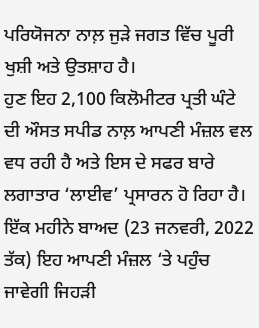ਪਰਿਯੋਜਨਾ ਨਾਲ਼ ਜੁੜੇ ਜਗਤ ਵਿੱਚ ਪੂਰੀ ਖੁਸ਼ੀ ਅਤੇ ਉਤਸ਼ਾਹ ਹੈ।
ਹੁਣ ਇਹ 2,100 ਕਿਲੋਮੀਟਰ ਪ੍ਰਤੀ ਘੰਟੇ ਦੀ ਔਸਤ ਸਪੀਡ ਨਾਲ਼ ਆਪਣੀ ਮੰਜ਼ਲ ਵਲ ਵਧ ਰਹੀ ਹੈ ਅਤੇ ਇਸ ਦੇ ਸਫਰ ਬਾਰੇ ਲਗਾਤਾਰ ‘ਲਾਈਵ’ ਪ੍ਰਸਾਰਨ ਹੋ ਰਿਹਾ ਹੈ। ਇੱਕ ਮਹੀਨੇ ਬਾਅਦ (23 ਜਨਵਰੀ, 2022 ਤੱਕ) ਇਹ ਆਪਣੀ ਮੰਜ਼ਲ ‘ਤੇ ਪਹੁੰਚ ਜਾਵੇਗੀ ਜਿਹੜੀ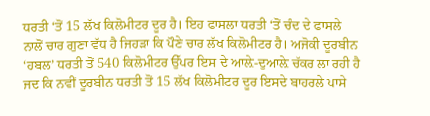ਧਰਤੀ ‘ਤੋਂ 15 ਲੱਖ ਕਿਲੋਮੀਟਰ ਦੂਰ ਹੈ। ਇਹ ਫਾਸਲਾ ਧਰਤੀ ‘ਤੋਂ ਚੰਦ ਦੇ ਫਾਸਲੇ ਨਾਲੋਂ ਚਾਰ ਗੁਣਾ ਵੱਧ ਹੈ ਜਿਹੜਾ ਕਿ ਪੌਣੇ ਚਾਰ ਲੱਖ ਕਿਲੋਮੀਟਰ ਹੈ। ਅਜੋਕੀ ਦੂਰਬੀਨ ‘ਹਬਲ’ ਧਰਤੀ ਤੋਂ 540 ਕਿਲੋਮੀਟਰ ਉੱਪਰ ਇਸ ਦੇ ਆਲ਼ੇ-ਦੁਆਲ਼ੇ ਚੱਕਰ ਲਾ ਰਹੀ ਹੈ ਜਦ ਕਿ ਨਵੀਂ ਦੂਰਬੀਨ ਧਰਤੀ ਤੋਂ 15 ਲੱਖ ਕਿਲੋਮੀਟਰ ਦੂਰ ਇਸਦੇ ਬਾਹਰਲੇ ਪਾਸੇ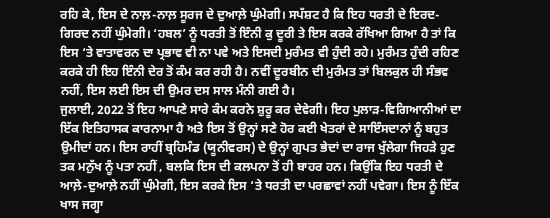ਰਹਿ ਕੇ, ਇਸ ਦੇ ਨਾਲ਼-ਨਾਲ਼ ਸੂਰਜ ਦੇ ਦੁਆਲ਼ੇ ਘੁੰਮੇਗੀ। ਸਪੱਸ਼ਟ ਹੈ ਕਿ ਇਹ ਧਰਤੀ ਦੇ ਇਰਦ-ਗਿਰਦ ਨਹੀਂ ਘੁੰਮੇਗੀ। ‘ਹਬਲ’ ਨੂੰ ਧਰਤੀ ਤੋਂ ਇੰਨੀ ਕੁ ਦੂਰੀ ਤੇ ਇਸ ਕਰਕੇ ਰੱਖਿਆ ਗਿਆ ਹੈ ਤਾਂ ਕਿ ਇਸ ‘ਤੇ ਵਾਤਾਵਰਨ ਦਾ ਪ੍ਰਭਾਵ ਵੀ ਨਾ ਪਵੇ ਅਤੇ ਇਸਦੀ ਮੁਰੰਮਤ ਵੀ ਹੁੰਦੀ ਰਹੇ। ਮੁਰੰਮਤ ਹੁੰਦੀ ਰਹਿਣ ਕਰਕੇ ਹੀ ਇਹ ਇੰਨੀ ਦੇਰ ਤੋਂ ਕੰਮ ਕਰ ਰਹੀ ਹੈ। ਨਵੀਂ ਦੂਰਬੀਨ ਦੀ ਮੁਰੰਮਤ ਤਾਂ ਬਿਲਕੁਲ ਹੀ ਸੰਭਵ ਨਹੀਂ, ਇਸ ਲਈ ਇਸ ਦੀ ਉਮਰ ਦਸ ਸਾਲ ਮੰਨੀ ਗਈ ਹੈ।
ਜੁਲਾਈ, 2022 ਤੋਂ ਇਹ ਆਪਣੇ ਸਾਰੇ ਕੰਮ ਕਰਨੇ ਸ਼ੁਰੂ ਕਰ ਦੇਵੇਗੀ। ਇਹ ਪੁਲਾੜ-ਵਿਗਿਆਨੀਆਂ ਦਾ ਇੱਕ ਇਤਿਹਾਸਕ ਕਾਰਨਾਮਾ ਹੈ ਅਤੇ ਇਸ ਤੋਂ ਉਨ੍ਹਾਂ ਸਣੇ ਹੋਰ ਕਈ ਖੇਤਰਾਂ ਦੇ ਸਾਇੰਸਦਾਨਾਂ ਨੂੰ ਬਹੁਤ ਉਮੀਦਾਂ ਹਨ। ਇਸ ਰਾਹੀਂ ਬ੍ਰਹਿਮੰਡ (ਯੂਨੀਵਰਸ) ਦੇ ਉਨ੍ਹਾਂ ਗੁਪਤ ਭੇਦਾਂ ਦਾ ਰਾਜ ਖੁੱਲੇਗਾ ਜਿਹੜੇ ਹੁਣ ਤਕ ਮਨੁੱਖ ਨੂੰ ਪਤਾ ਨਹੀਂ , ਬਲਕਿ ਇਸ ਦੀ ਕਲਪਨਾ ਤੋਂ ਹੀ ਬਾਹਰ ਹਨ। ਕਿਉਂਕਿ ਇਹ ਧਰਤੀ ਦੇ ਆਲ਼ੇ-ਦੁਆਲ਼ੇ ਨਹੀਂ ਘੁੰਮੇਗੀ, ਇਸ ਕਰਕੇ ਇਸ ‘ਤੇ ਧਰਤੀ ਦਾ ਪਰਛਾਵਾਂ ਨਹੀਂ ਪਵੇਗਾ। ਇਸ ਨੂੰ ਇੱਕ ਖਾਸ ਜਗ੍ਹਾ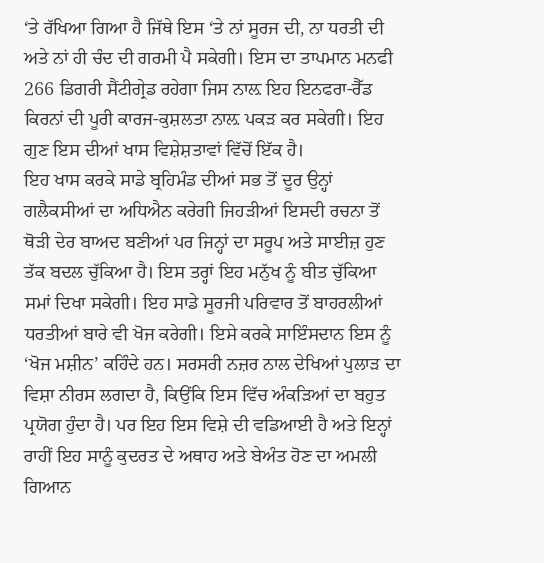‘ਤੇ ਰੱਖਿਆ ਗਿਆ ਹੈ ਜਿੱਥੇ ਇਸ ‘ਤੇ ਨਾਂ ਸੂਰਜ ਦੀ, ਨਾ ਧਰਤੀ ਦੀ ਅਤੇ ਨਾਂ ਹੀ ਚੰਦ ਦੀ ਗਰਮੀ ਪੈ ਸਕੇਗੀ। ਇਸ ਦਾ ਤਾਪਮਾਨ ਮਨਫੀ 266 ਡਿਗਰੀ ਸੈਂਟੀਗ੍ਰੇਡ ਰਹੇਗਾ ਜਿਸ ਨਾਲ਼ ਇਹ ਇਨਫਰਾ-ਰੈੱਡ ਕਿਰਨਾਂ ਦੀ ਪੂਰੀ ਕਾਰਜ-ਕੁਸ਼ਲਤਾ ਨਾਲ਼ ਪਕੜ ਕਰ ਸਕੇਗੀ। ਇਹ ਗੁਣ ਇਸ ਦੀਆਂ ਖਾਸ ਵਿਸ਼ੇਸ਼ਤਾਵਾਂ ਵਿੱਚੋਂ ਇੱਕ ਹੈ।
ਇਹ ਖਾਸ ਕਰਕੇ ਸਾਡੇ ਬ੍ਰਹਿਮੰਡ ਦੀਆਂ ਸਭ ਤੋਂ ਦੂਰ ਉਨ੍ਹਾਂ ਗਲੈਕਸੀਆਂ ਦਾ ਅਧਿਐਨ ਕਰੇਗੀ ਜਿਹੜੀਆਂ ਇਸਦੀ ਰਚਨਾ ਤੋਂ ਥੋੜੀ ਦੇਰ ਬਾਅਦ ਬਣੀਆਂ ਪਰ ਜਿਨ੍ਹਾਂ ਦਾ ਸਰੂਪ ਅਤੇ ਸਾਈਜ਼ ਹੁਣ ਤੱਕ ਬਦਲ ਚੁੱਕਿਆ ਹੈ। ਇਸ ਤਰ੍ਹਾਂ ਇਹ ਮਨੁੱਖ ਨੂੰ ਬੀਤ ਚੁੱਕਿਆ ਸਮਾਂ ਦਿਖਾ ਸਕੇਗੀ। ਇਹ ਸਾਡੇ ਸੂਰਜੀ ਪਰਿਵਾਰ ਤੋਂ ਬਾਹਰਲੀਆਂ ਧਰਤੀਆਂ ਬਾਰੇ ਵੀ ਖੋਜ ਕਰੇਗੀ। ਇਸੇ ਕਰਕੇ ਸਾਇੰਸਦਾਨ ਇਸ ਨੂੰ ‘ਖੋਜ ਮਸ਼ੀਨ’ ਕਹਿੰਦੇ ਹਨ। ਸਰਸਰੀ ਨਜ਼ਰ ਨਾਲ ਦੇਖਿਆਂ ਪੁਲਾੜ ਦਾ ਵਿਸ਼ਾ ਨੀਰਸ ਲਗਦਾ ਹੈ, ਕਿਉਂਕਿ ਇਸ ਵਿੱਚ ਅੰਕੜਿਆਂ ਦਾ ਬਹੁਤ ਪ੍ਰਯੋਗ ਹੁੰਦਾ ਹੈ। ਪਰ ਇਹ ਇਸ ਵਿਸ਼ੇ ਦੀ ਵਡਿਆਈ ਹੈ ਅਤੇ ਇਨ੍ਹਾਂ ਰਾਹੀਂ ਇਹ ਸਾਨੂੰ ਕੁਦਰਤ ਦੇ ਅਥਾਹ ਅਤੇ ਬੇਅੰਤ ਹੋਣ ਦਾ ਅਮਲੀ ਗਿਆਨ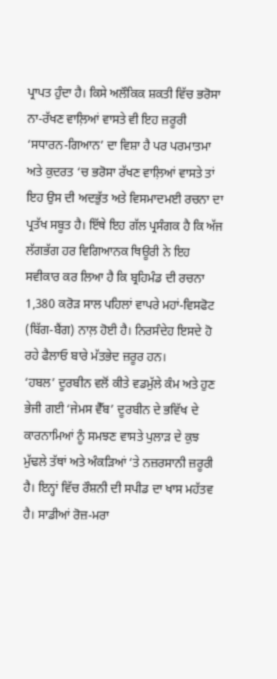ਪ੍ਰਾਪਤ ਹੁੰਦਾ ਹੈ। ਕਿਸੇ ਅਲੌਕਿਕ ਸ਼ਕਤੀ ਵਿੱਚ ਭਰੋਸਾ ਨਾ-ਰੱਖਣ ਵਾਲ਼ਿਆਂ ਵਾਸਤੇ ਵੀ ਇਹ ਜ਼ਰੂਰੀ ‘ਸਧਾਰਨ-ਗਿਆਨ’ ਦਾ ਵਿਸ਼ਾ ਹੈ ਪਰ ਪਰਮਾਤਮਾ ਅਤੇ ਕੁਦਰਤ ‘ਚ ਭਰੋਸਾ ਰੱਖਣ ਵਾਲ਼ਿਆਂ ਵਾਸਤੇ ਤਾਂ ਇਹ ਉਸ ਦੀ ਅਦਭੁੱਤ ਅਤੇ ਵਿਸਮਾਦਮਈ ਰਚਨਾ ਦਾ ਪ੍ਰਤੱਖ ਸਬੂਤ ਹੈ। ਇੱਥੇ ਇਹ ਗੱਲ ਪ੍ਰਸੰਗਕ ਹੈ ਕਿ ਅੱਜ ਲੱਗਭੱਗ ਹਰ ਵਿਗਿਆਨਕ ਥਿਊਰੀ ਨੇ ਇਹ ਸਵੀਕਾਰ ਕਰ ਲਿਆ ਹੈ ਕਿ ਬ੍ਰਹਿਮੰਡ ਦੀ ਰਚਨਾ 1,380 ਕਰੋੜ ਸਾਲ ਪਹਿਲਾਂ ਵਾਪਰੇ ਮਹਾਂ-ਵਿਸਫੋਟ (ਬਿੱਗ-ਬੈਂਗ) ਨਾਲ਼ ਹੋਈ ਹੈ। ਨਿਰਸੰਦੇਹ ਇਸਦੇ ਹੋ ਰਹੇ ਫੈਲਾਓ ਬਾਰੇ ਮੱਤਭੇਦ ਜ਼ਰੂਰ ਹਨ।
‘ਹਬਲ’ ਦੂਰਬੀਨ ਵਲੋਂ ਕੀਤੇ ਵਡਮੁੱਲੇ ਕੰਮ ਅਤੇ ਹੁਣ ਭੇਜੀ ਗਈ ‘ਜੇਮਸ ਵੈੱਬ’ ਦੂਰਬੀਨ ਦੇ ਭਵਿੱਖ ਦੇ ਕਾਰਨਾਮਿਆਂ ਨੂੰ ਸਮਝਣ ਵਾਸਤੇ ਪੁਲਾੜ ਦੇ ਕੁਝ ਮੁੱਢਲੇ ਤੱਥਾਂ ਅਤੇ ਅੰਕੜਿਆਂ ‘ਤੇ ਨਜ਼ਰਸਾਨੀ ਜ਼ਰੂਰੀ ਹੈ। ਇਨ੍ਹਾਂ ਵਿੱਚ ਰੌਸ਼ਨੀ ਦੀ ਸਪੀਡ ਦਾ ਖਾਸ ਮਹੱਤਵ ਹੈ। ਸਾਡੀਆਂ ਰੋਜ਼-ਮਰਾ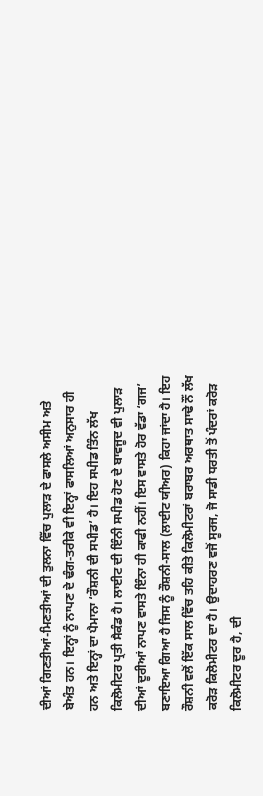ਦੀਆਂ ਗਿਣਤੀਆਂ-ਮਿਣਤੀਆਂ ਦੀ ਤੁਲਨਾ ਵਿੱਚ ਪੁਲਾੜ ਦੇ ਫਾਸਲੇ ਅਸੀਮ ਅਤੇ ਬੇਅੰਤ ਹਨ। ਇਨ੍ਹਾਂ ਨੂੰ ਨਾਪਣ ਦੇ ਢੰਗ-ਤਰੀਕੇ ਵੀ ਇਨ੍ਹਾਂ ਫਾਸਲਿਆਂ ਅਨੁਸਾਰ ਹੀ ਹਨ ਅਤੇ ਇਨ੍ਹਾਂ ਦਾ ਪੈਮਾਨਾ ‘ਰੌਸ਼ਨੀ ਦੀ ਸਪੀਡ’ ਹੈ। ਇਹ ਸਪੀਡ ਤਿੰਨ ਲੱਖ ਕਿਲੋਮੀਟਰ ਪ੍ਰਤੀ ਸੈਕੰਡ ਹੈ। ਲਾਈਟ ਦੀ ਇੰਨੀ ਸਪੀਡ ਹੋਣ ਦੇ ਬਾਵਜੂਦ ਵੀ ਪੁਲਾੜ ਦੀਆਂ ਦੂਰੀਆਂ ਨਾਪਣ ਵਾਸਤੇ ਇੰਨਾ ਹੀ ਕਾਫੀ ਨਹੀਂ। ਇਸ ਵਾਸਤੇ ਹੋਰ ਵੱਡਾ ‘ਗਜ’ ਬਣਾਇਆ ਗਿਆ ਹੈ ਜਿਸ ਨੂੰ ਰੌਸ਼ਨੀ-ਸਾਲ (ਲਾਈਟ ਯੀਅਰ) ਕਿਹਾ ਜਾਂਦਾ ਹੈ। ਇਹ ਰੌਸ਼ਨੀ ਵਲੋਂ ਇੱਕ ਸਾਲ ਵਿੱਚ ਤਹਿ ਕੀਤੇ ਕਿਲੋਮੀਟਰਾਂ ਬਰਾਬਰ ਅਰਥਾਤ ਸਾਢੇ ਨੌਂ ਲੱਖ ਕਰੋੜ ਕਿਲੋਮੀਟਰ ਦਾ ਹੈ। ਉਦਾਹਰਣ ਵਜੋਂ ਸੂਰਜ, ਜੋ ਸਾਡੀ ਧਰਤੀ ਤੋਂ ਪੰਦਰਾਂ ਕਰੋੜ ਕਿਲੋਮੀਟਰ ਦੂਰ ਹੈ, ਦੀ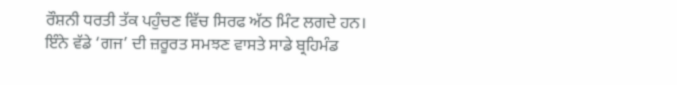ਰੌਸ਼ਨੀ ਧਰਤੀ ਤੱਕ ਪਹੁੰਚਣ ਵਿੱਚ ਸਿਰਫ ਅੱਠ ਮਿੰਟ ਲਗਦੇ ਹਨ।
ਇੰਨੇ ਵੱਡੇ ‘ਗਜ’ ਦੀ ਜ਼ਰੂਰਤ ਸਮਝਣ ਵਾਸਤੇ ਸਾਡੇ ਬ੍ਰਹਿਮੰਡ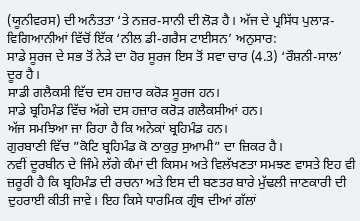(ਯੂਨੀਵਰਸ) ਦੀ ਅਨੰਤਤਾ ‘ਤੇ ਨਜ਼ਰ-ਸਾਨੀ ਦੀ ਲੋੜ ਹੈ। ਅੱਜ ਦੇ ਪ੍ਰਸਿੱਧ ਪੁਲਾੜ-ਵਿਗਿਆਨੀਆਂ ਵਿੱਚੋਂ ਇੱਕ ‘ਨੀਲ ਡੀ-ਗਰੈਸ ਟਾਈਸਨ’ ਅਨੁਸਾਰ:
ਸਾਡੇ ਸੂਰਜ ਦੇ ਸਭ ਤੋਂ ਨੇੜੇ ਦਾ ਹੋਰ ਸੂਰਜ ਇਸ ਤੋਂ ਸਵਾ ਚਾਰ (4.3) ‘ਰੌਸ਼ਨੀ-ਸਾਲ’ ਦੂਰ ਹੈ।
ਸਾਡੀ ਗਲੈਕਸੀ ਵਿੱਚ ਦਸ ਹਜ਼ਾਰ ਕਰੋੜ ਸੂਰਜ ਹਨ।
ਸਾਡੇ ਬ੍ਰਹਿਮੰਡ ਵਿੱਚ ਅੱਗੇ ਦਸ ਹਜ਼ਾਰ ਕਰੋੜ ਗਲੈਕਸੀਆਂ ਹਨ।
ਅੱਜ ਸਮਝਿਆ ਜਾ ਰਿਹਾ ਹੈ ਕਿ ਅਨੇਕਾਂ ਬ੍ਰਹਿਮੰਡ ਹਨ।
ਗੁਰਬਾਣੀ ਵਿੱਚ ”ਕੋਟਿ ਬ੍ਰਹਿਮੰਡ ਕੋ ਠਾਕੁਰੁ ਸੁਆਮੀ” ਦਾ ਜ਼ਿਕਰ ਹੈ।
ਨਵੀਂ ਦੂਰਬੀਨ ਦੇ ਜਿੰਮੇ ਲੱਗੇ ਕੰਮਾਂ ਦੀ ਕਿਸਮ ਅਤੇ ਵਿਲੱਖਣਤਾ ਸਮਝਣ ਵਾਸਤੇ ਇਹ ਵੀ ਜ਼ਰੂਰੀ ਹੈ ਕਿ ਬ੍ਰਹਿਮੰਡ ਦੀ ਰਚਨਾ ਅਤੇ ਇਸ ਦੀ ਬਣਤਰ ਬਾਰੇ ਮੁੱਢਲੀ ਜਾਣਕਾਰੀ ਦੀ ਦੁਹਰਾਈ ਕੀਤੀ ਜਾਵੇ। ਇਹ ਕਿਸੇ ਧਾਰਮਿਕ ਗ੍ਰੰਥ ਦੀਆਂ ਗੱਲਾਂ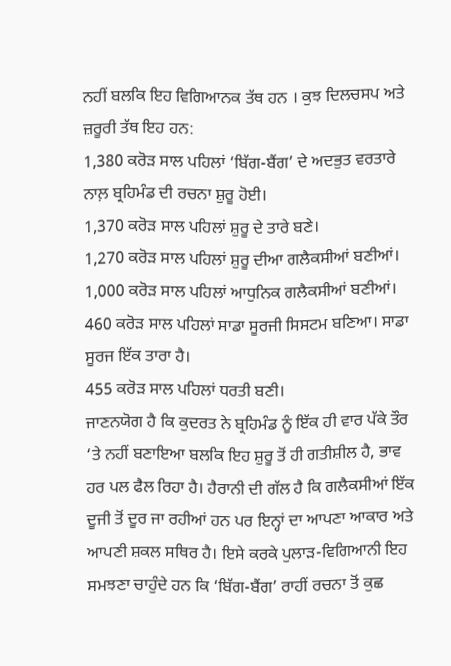ਨਹੀਂ ਬਲਕਿ ਇਹ ਵਿਗਿਆਨਕ ਤੱਥ ਹਨ । ਕੁਝ ਦਿਲਚਸਪ ਅਤੇ ਜ਼ਰੂਰੀ ਤੱਥ ਇਹ ਹਨ:
1,380 ਕਰੋੜ ਸਾਲ ਪਹਿਲਾਂ ‘ਬਿੱਗ-ਬੈਂਗ’ ਦੇ ਅਦਭੁਤ ਵਰਤਾਰੇ ਨਾਲ਼ ਬ੍ਰਹਿਮੰਡ ਦੀ ਰਚਨਾ ਸ਼ੁਰੂ ਹੋਈ।
1,370 ਕਰੋੜ ਸਾਲ ਪਹਿਲਾਂ ਸ਼ੁਰੂ ਦੇ ਤਾਰੇ ਬਣੇ।
1,270 ਕਰੋੜ ਸਾਲ ਪਹਿਲਾਂ ਸ਼ੁਰੂ ਦੀਆ ਗਲੈਕਸੀਆਂ ਬਣੀਆਂ।
1,000 ਕਰੋੜ ਸਾਲ ਪਹਿਲਾਂ ਆਧੁਨਿਕ ਗਲੈਕਸੀਆਂ ਬਣੀਆਂ।
460 ਕਰੋੜ ਸਾਲ ਪਹਿਲਾਂ ਸਾਡਾ ਸੂਰਜੀ ਸਿਸਟਮ ਬਣਿਆ। ਸਾਡਾ ਸੂਰਜ ਇੱਕ ਤਾਰਾ ਹੈ।
455 ਕਰੋੜ ਸਾਲ ਪਹਿਲਾਂ ਧਰਤੀ ਬਣੀ।
ਜਾਣਨਯੋਗ ਹੈ ਕਿ ਕੁਦਰਤ ਨੇ ਬ੍ਰਹਿਮੰਡ ਨੂੰ ਇੱਕ ਹੀ ਵਾਰ ਪੱਕੇ ਤੌਰ ‘ਤੇ ਨਹੀਂ ਬਣਾਇਆ ਬਲਕਿ ਇਹ ਸ਼ੁਰੂ ਤੋਂ ਹੀ ਗਤੀਸ਼ੀਲ ਹੈ, ਭਾਵ ਹਰ ਪਲ ਫੈਲ ਰਿਹਾ ਹੈ। ਹੈਰਾਨੀ ਦੀ ਗੱਲ ਹੈ ਕਿ ਗਲੈਕਸੀਆਂ ਇੱਕ ਦੂਜੀ ਤੋਂ ਦੂਰ ਜਾ ਰਹੀਆਂ ਹਨ ਪਰ ਇਨ੍ਹਾਂ ਦਾ ਆਪਣਾ ਆਕਾਰ ਅਤੇ ਆਪਣੀ ਸ਼ਕਲ ਸਥਿਰ ਹੈ। ਇਸੇ ਕਰਕੇ ਪੁਲਾੜ-ਵਿਗਿਆਨੀ ਇਹ ਸਮਝਣਾ ਚਾਹੁੰਦੇ ਹਨ ਕਿ ‘ਬਿੱਗ-ਬੈਂਗ’ ਰਾਹੀਂ ਰਚਨਾ ਤੋਂ ਕੁਛ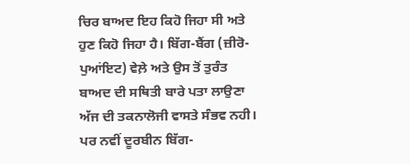ਚਿਰ ਬਾਅਦ ਇਹ ਕਿਹੋ ਜਿਹਾ ਸੀ ਅਤੇ ਹੁਣ ਕਿਹੋ ਜਿਹਾ ਹੈ। ਬਿੱਗ-ਬੈਂਗ (ਜ਼ੀਰੋ-ਪੁਆਂਇਟ) ਵੇਲ਼ੇ ਅਤੇ ਉਸ ਤੋਂ ਤੁਰੰਤ ਬਾਅਦ ਦੀ ਸਥਿਤੀ ਬਾਰੇ ਪਤਾ ਲਾਉਣਾ ਅੱਜ ਦੀ ਤਕਨਾਲੋਜੀ ਵਾਸਤੇ ਸੰਭਵ ਨਹੀ। ਪਰ ਨਵੀਂ ਦੂਰਬੀਨ ਬਿੱਗ-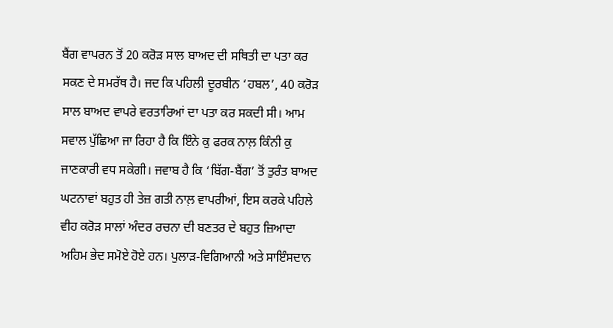ਬੈਂਗ ਵਾਪਰਨ ਤੋਂ 20 ਕਰੋੜ ਸਾਲ ਬਾਅਦ ਦੀ ਸਥਿਤੀ ਦਾ ਪਤਾ ਕਰ ਸਕਣ ਦੇ ਸਮਰੱਥ ਹੈ। ਜਦ ਕਿ ਪਹਿਲੀ ਦੂਰਬੀਨ ‘ਹਬਲ’, 40 ਕਰੋੜ ਸਾਲ ਬਾਅਦ ਵਾਪਰੇ ਵਰਤਾਰਿਆਂ ਦਾ ਪਤਾ ਕਰ ਸਕਦੀ ਸੀ। ਆਮ ਸਵਾਲ ਪੁੱਛਿਆ ਜਾ ਰਿਹਾ ਹੈ ਕਿ ਇੰਨੇ ਕੁ ਫਰਕ ਨਾਲ਼ ਕਿੰਨੀ ਕੁ ਜਾਣਕਾਰੀ ਵਧ ਸਕੇਗੀ। ਜਵਾਬ ਹੈ ਕਿ ‘ਬਿੱਗ-ਬੈਂਗ’ ਤੋਂ ਤੁਰੰਤ ਬਾਅਦ ਘਟਨਾਵਾਂ ਬਹੁਤ ਹੀ ਤੇਜ਼ ਗਤੀ ਨਾਲ਼ ਵਾਪਰੀਆਂ, ਇਸ ਕਰਕੇ ਪਹਿਲੇ ਵੀਹ ਕਰੋੜ ਸਾਲਾਂ ਅੰਦਰ ਰਚਨਾ ਦੀ ਬਣਤਰ ਦੇ ਬਹੁਤ ਜ਼ਿਆਦਾ ਅਹਿਮ ਭੇਦ ਸਮੋਏ ਹੋਏ ਹਨ। ਪੁਲਾੜ-ਵਿਗਿਆਨੀ ਅਤੇ ਸਾਇੰਸਦਾਨ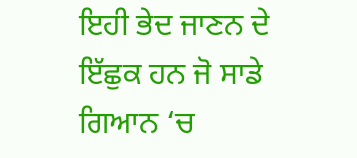ਇਹੀ ਭੇਦ ਜਾਣਨ ਦੇ ਇੱਛੁਕ ਹਨ ਜੋ ਸਾਡੇ ਗਿਆਨ ‘ਚ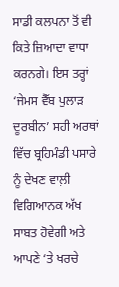ਸਾਡੀ ਕਲਪਨਾ ਤੋਂ ਵੀ ਕਿਤੇ ਜ਼ਿਆਦਾ ਵਾਧਾ ਕਰਨਗੇ। ਇਸ ਤਰ੍ਹਾਂ ‘ਜੇਮਸ ਵੈੱਬ ਪੁਲਾੜ ਦੂਰਬੀਨ’ ਸਹੀ ਅਰਥਾਂ ਵਿੱਚ ਬ੍ਰਹਿਮੰਡੀ ਪਸਾਰੇ ਨੂੰ ਦੇਖਣ ਵਾਲ਼ੀ ਵਿਗਿਆਨਕ ਅੱਖ ਸਾਬਤ ਹੋਵੇਗੀ ਅਤੇ ਆਪਣੇ ‘ਤੇ ਖਰਚੇ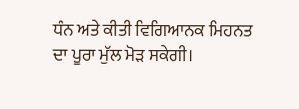ਧੰਨ ਅਤੇ ਕੀਤੀ ਵਿਗਿਆਨਕ ਮਿਹਨਤ ਦਾ ਪੂਰਾ ਮੁੱਲ ਮੋੜ ਸਕੇਗੀ।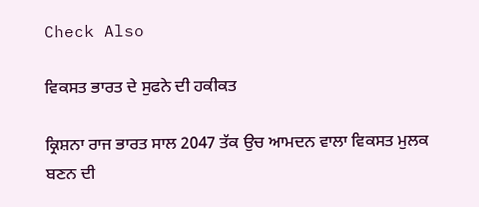Check Also

ਵਿਕਸਤ ਭਾਰਤ ਦੇ ਸੁਫਨੇ ਦੀ ਹਕੀਕਤ

ਕ੍ਰਿਸ਼ਨਾ ਰਾਜ ਭਾਰਤ ਸਾਲ 2047 ਤੱਕ ਉਚ ਆਮਦਨ ਵਾਲਾ ਵਿਕਸਤ ਮੁਲਕ ਬਣਨ ਦੀ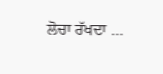ਲੋਚਾ ਰੱਖਦਾ …